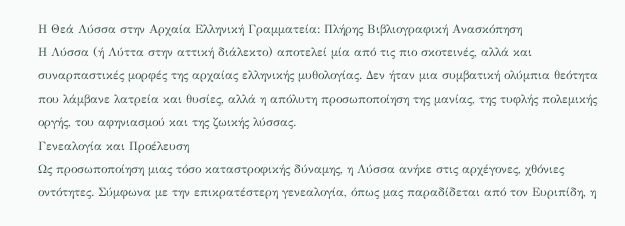Η Θεά Λύσσα στην Αρχαία Ελληνική Γραμματεία: Πλήρης Βιβλιογραφική Ανασκόπηση
Η Λύσσα (ή Λύττα στην αττική διάλεκτο) αποτελεί μία από τις πιο σκοτεινές, αλλά και συναρπαστικές μορφές της αρχαίας ελληνικής μυθολογίας. Δεν ήταν μια συμβατική ολύμπια θεότητα που λάμβανε λατρεία και θυσίες, αλλά η απόλυτη προσωποποίηση της μανίας, της τυφλής πολεμικής οργής, του αφηνιασμού και της ζωικής λύσσας.
Γενεαλογία και Προέλευση
Ως προσωποποίηση μιας τόσο καταστροφικής δύναμης, η Λύσσα ανήκε στις αρχέγονες, χθόνιες οντότητες. Σύμφωνα με την επικρατέστερη γενεαλογία, όπως μας παραδίδεται από τον Ευριπίδη, η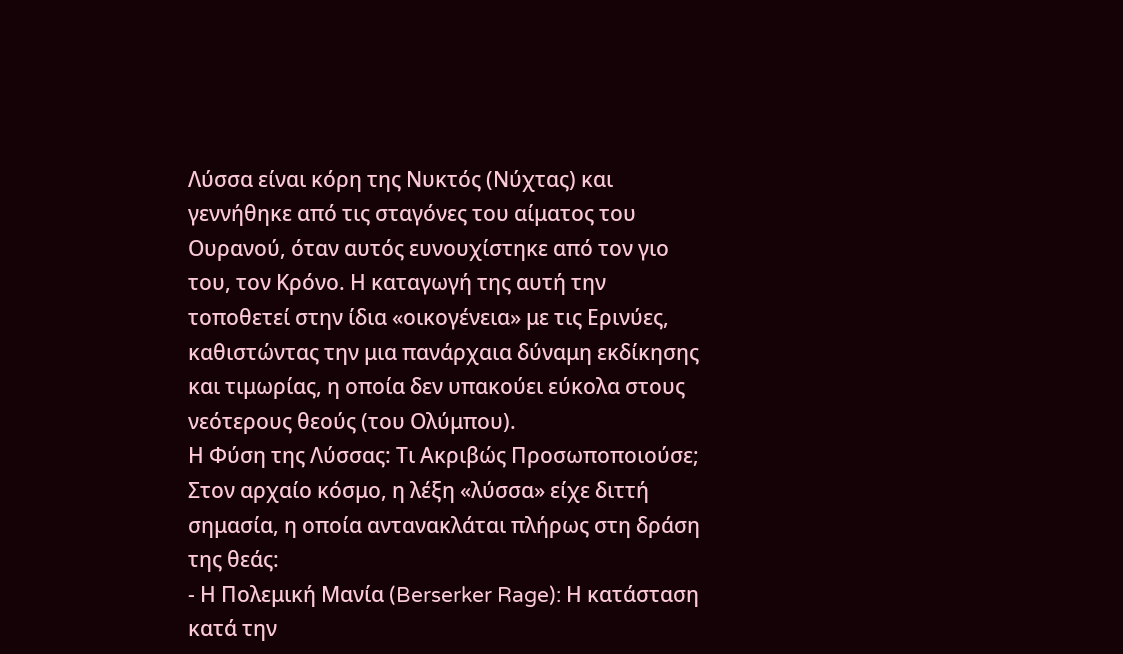Λύσσα είναι κόρη της Νυκτός (Νύχτας) και γεννήθηκε από τις σταγόνες του αίματος του Ουρανού, όταν αυτός ευνουχίστηκε από τον γιο του, τον Κρόνο. Η καταγωγή της αυτή την τοποθετεί στην ίδια «οικογένεια» με τις Ερινύες, καθιστώντας την μια πανάρχαια δύναμη εκδίκησης και τιμωρίας, η οποία δεν υπακούει εύκολα στους νεότερους θεούς (του Ολύμπου).
Η Φύση της Λύσσας: Τι Ακριβώς Προσωποποιούσε;
Στον αρχαίο κόσμο, η λέξη «λύσσα» είχε διττή σημασία, η οποία αντανακλάται πλήρως στη δράση της θεάς:
- Η Πολεμική Μανία (Berserker Rage): Η κατάσταση κατά την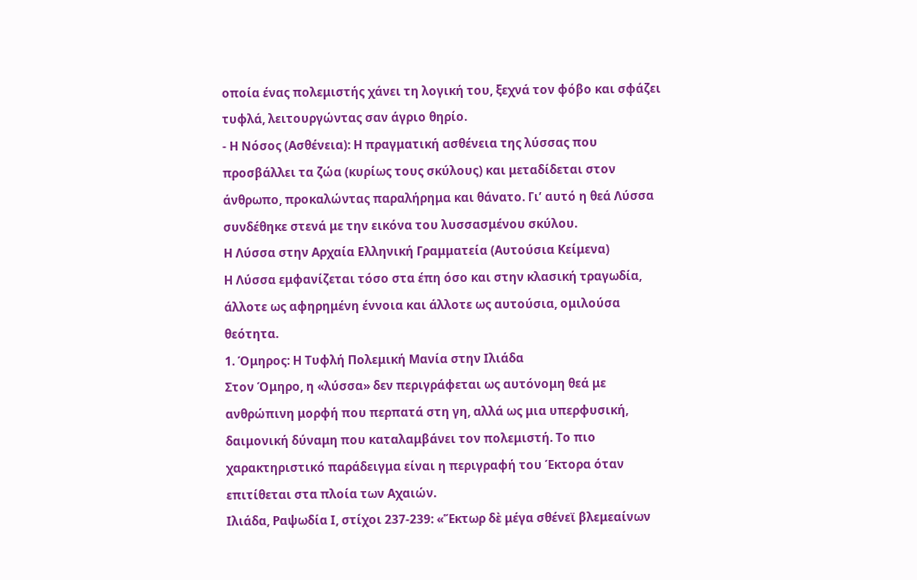οποία ένας πολεμιστής χάνει τη λογική του, ξεχνά τον φόβο και σφάζει τυφλά, λειτουργώντας σαν άγριο θηρίο.
- Η Νόσος (Ασθένεια): Η πραγματική ασθένεια της λύσσας που προσβάλλει τα ζώα (κυρίως τους σκύλους) και μεταδίδεται στον άνθρωπο, προκαλώντας παραλήρημα και θάνατο. Γι’ αυτό η θεά Λύσσα συνδέθηκε στενά με την εικόνα του λυσσασμένου σκύλου.
Η Λύσσα στην Αρχαία Ελληνική Γραμματεία (Αυτούσια Κείμενα)
Η Λύσσα εμφανίζεται τόσο στα έπη όσο και στην κλασική τραγωδία, άλλοτε ως αφηρημένη έννοια και άλλοτε ως αυτούσια, ομιλούσα θεότητα.
1. Όμηρος: Η Τυφλή Πολεμική Μανία στην Ιλιάδα
Στον Όμηρο, η «λύσσα» δεν περιγράφεται ως αυτόνομη θεά με ανθρώπινη μορφή που περπατά στη γη, αλλά ως μια υπερφυσική, δαιμονική δύναμη που καταλαμβάνει τον πολεμιστή. Το πιο χαρακτηριστικό παράδειγμα είναι η περιγραφή του Έκτορα όταν επιτίθεται στα πλοία των Αχαιών.
Ιλιάδα, Ραψωδία Ι, στίχοι 237-239: «Ἕκτωρ δὲ μέγα σθένεϊ βλεμεαίνων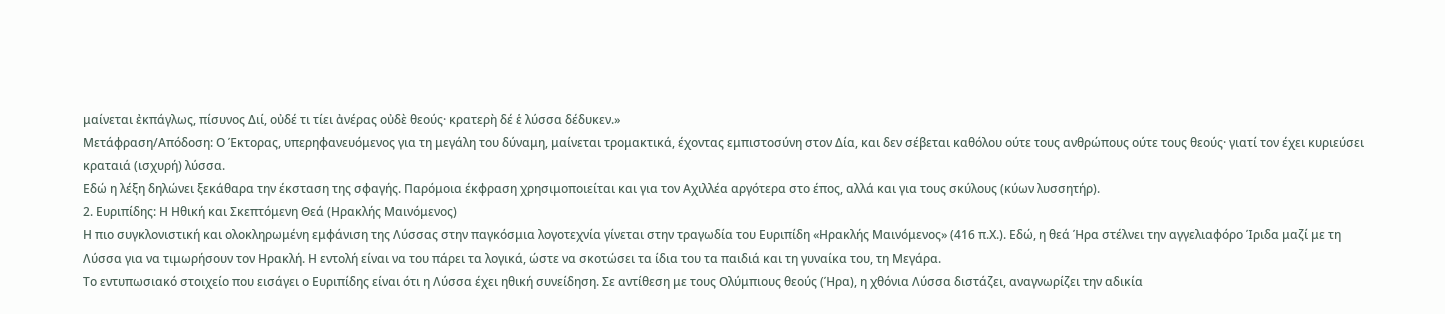μαίνεται ἐκπάγλως, πίσυνος Διί, οὐδέ τι τίει ἀνέρας οὐδὲ θεούς· κρατερὴ δέ ἑ λύσσα δέδυκεν.»
Μετάφραση/Απόδοση: Ο Έκτορας, υπερηφανευόμενος για τη μεγάλη του δύναμη, μαίνεται τρομακτικά, έχοντας εμπιστοσύνη στον Δία, και δεν σέβεται καθόλου ούτε τους ανθρώπους ούτε τους θεούς· γιατί τον έχει κυριεύσει κραταιά (ισχυρή) λύσσα.
Εδώ η λέξη δηλώνει ξεκάθαρα την έκσταση της σφαγής. Παρόμοια έκφραση χρησιμοποιείται και για τον Αχιλλέα αργότερα στο έπος, αλλά και για τους σκύλους (κύων λυσσητήρ).
2. Ευριπίδης: Η Ηθική και Σκεπτόμενη Θεά (Ηρακλής Μαινόμενος)
Η πιο συγκλονιστική και ολοκληρωμένη εμφάνιση της Λύσσας στην παγκόσμια λογοτεχνία γίνεται στην τραγωδία του Ευριπίδη «Ηρακλής Μαινόμενος» (416 π.Χ.). Εδώ, η θεά Ήρα στέλνει την αγγελιαφόρο Ίριδα μαζί με τη Λύσσα για να τιμωρήσουν τον Ηρακλή. Η εντολή είναι να του πάρει τα λογικά, ώστε να σκοτώσει τα ίδια του τα παιδιά και τη γυναίκα του, τη Μεγάρα.
Το εντυπωσιακό στοιχείο που εισάγει ο Ευριπίδης είναι ότι η Λύσσα έχει ηθική συνείδηση. Σε αντίθεση με τους Ολύμπιους θεούς (Ήρα), η χθόνια Λύσσα διστάζει, αναγνωρίζει την αδικία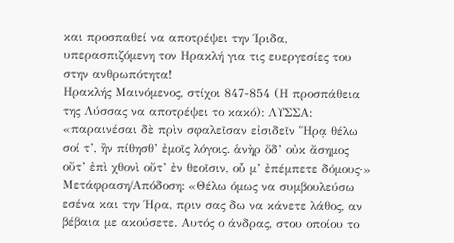και προσπαθεί να αποτρέψει την Ίριδα, υπερασπιζόμενη τον Ηρακλή για τις ευεργεσίες του στην ανθρωπότητα!
Ηρακλής Μαινόμενος, στίχοι 847-854 (Η προσπάθεια της Λύσσας να αποτρέψει το κακό): ΛΥΣΣΑ: «παραινέσαι δὲ πρὶν σφαλεῖσαν εἰσιδεῖν Ἥρᾳ θέλω σοί τ’, ἢν πίθησθ’ ἐμοῖς λόγοις. ἁνὴρ ὅδ’ οὐκ ἄσημος οὔτ’ ἐπὶ χθονὶ οὔτ’ ἐν θεοῖσιν, οὗ μ’ ἐπέμπετε δόμους·»
Μετάφραση/Απόδοση: «Θέλω όμως να συμβουλεύσω εσένα και την Ήρα, πριν σας δω να κάνετε λάθος, αν βέβαια με ακούσετε. Αυτός ο άνδρας, στου οποίου το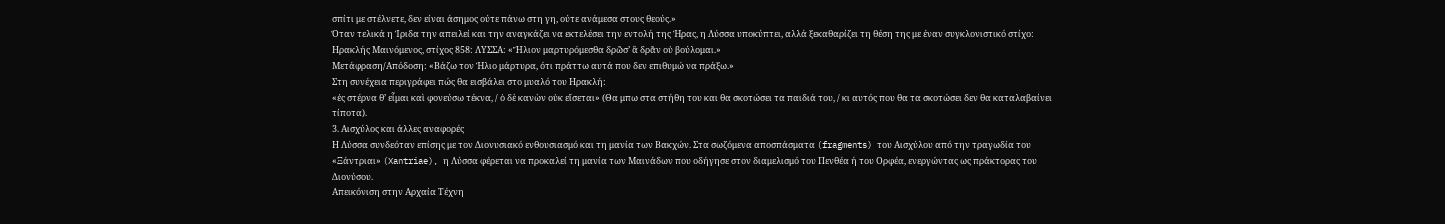σπίτι με στέλνετε, δεν είναι άσημος ούτε πάνω στη γη, ούτε ανάμεσα στους θεούς.»
Όταν τελικά η Ίριδα την απειλεί και την αναγκάζει να εκτελέσει την εντολή της Ήρας, η Λύσσα υποκύπτει, αλλά ξεκαθαρίζει τη θέση της με έναν συγκλονιστικό στίχο:
Ηρακλής Μαινόμενος, στίχος 858: ΛΥΣΣΑ: «Ἥλιον μαρτυρόμεσθα δρῶσ’ ἃ δρᾶν οὐ βούλομαι.»
Μετάφραση/Απόδοση: «Βάζω τον Ήλιο μάρτυρα, ότι πράττω αυτά που δεν επιθυμώ να πράξω.»
Στη συνέχεια περιγράφει πώς θα εισβάλει στο μυαλό του Ηρακλή:
«ἐς στέρνα θ’ εἷμαι καὶ φονεύσω τέκνα, / ὁ δὲ κανὼν οὐκ εἴσεται» (Θα μπω στα στήθη του και θα σκοτώσει τα παιδιά του, / κι αυτός που θα τα σκοτώσει δεν θα καταλαβαίνει τίποτα).
3. Αισχύλος και άλλες αναφορές
Η Λύσσα συνδεόταν επίσης με τον Διονυσιακό ενθουσιασμό και τη μανία των Βακχών. Στα σωζόμενα αποσπάσματα (fragments) του Αισχύλου από την τραγωδία του «Ξάντριαι» (Xantriae), η Λύσσα φέρεται να προκαλεί τη μανία των Μαινάδων που οδήγησε στον διαμελισμό του Πενθέα ή του Ορφέα, ενεργώντας ως πράκτορας του Διονύσου.
Απεικόνιση στην Αρχαία Τέχνη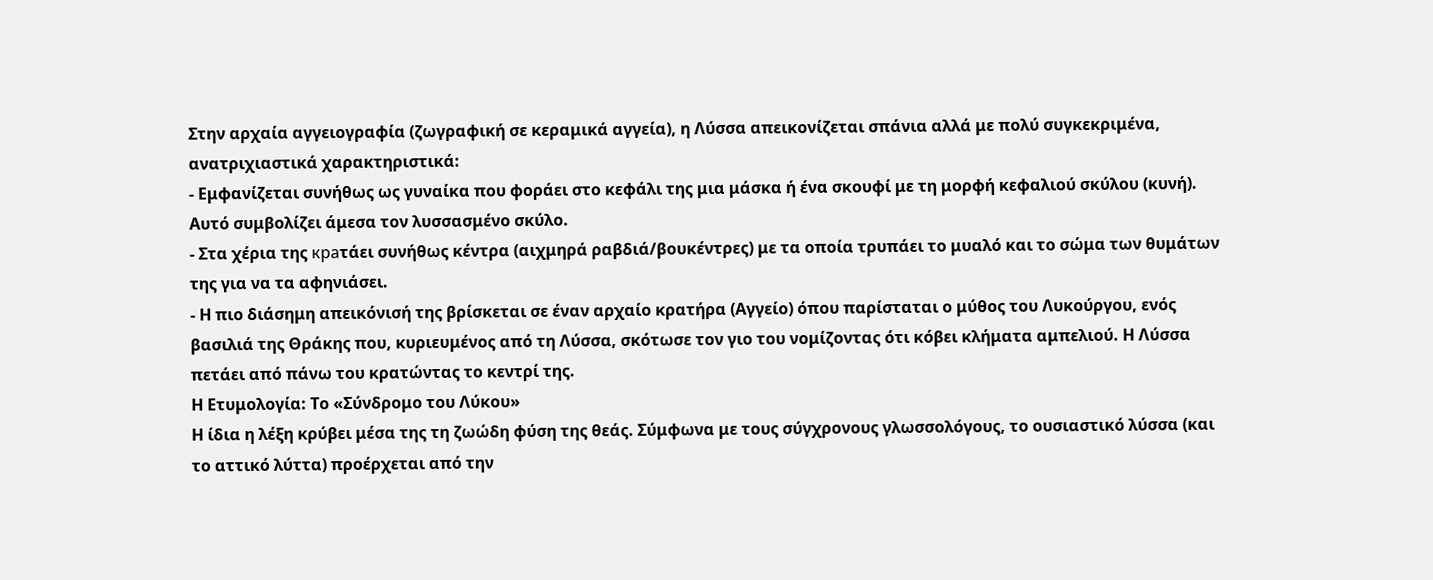Στην αρχαία αγγειογραφία (ζωγραφική σε κεραμικά αγγεία), η Λύσσα απεικονίζεται σπάνια αλλά με πολύ συγκεκριμένα, ανατριχιαστικά χαρακτηριστικά:
- Εμφανίζεται συνήθως ως γυναίκα που φοράει στο κεφάλι της μια μάσκα ή ένα σκουφί με τη μορφή κεφαλιού σκύλου (κυνή). Αυτό συμβολίζει άμεσα τον λυσσασμένο σκύλο.
- Στα χέρια της краτάει συνήθως κέντρα (αιχμηρά ραβδιά/βουκέντρες) με τα οποία τρυπάει το μυαλό και το σώμα των θυμάτων της για να τα αφηνιάσει.
- Η πιο διάσημη απεικόνισή της βρίσκεται σε έναν αρχαίο κρατήρα (Αγγείο) όπου παρίσταται ο μύθος του Λυκούργου, ενός βασιλιά της Θράκης που, κυριευμένος από τη Λύσσα, σκότωσε τον γιο του νομίζοντας ότι κόβει κλήματα αμπελιού. Η Λύσσα πετάει από πάνω του κρατώντας το κεντρί της.
Η Ετυμολογία: Το «Σύνδρομο του Λύκου»
Η ίδια η λέξη κρύβει μέσα της τη ζωώδη φύση της θεάς. Σύμφωνα με τους σύγχρονους γλωσσολόγους, το ουσιαστικό λύσσα (και το αττικό λύττα) προέρχεται από την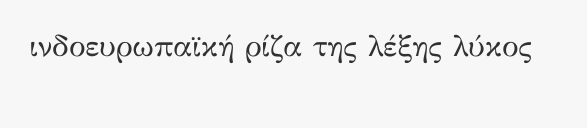ινδοευρωπαϊκή ρίζα της λέξης λύκος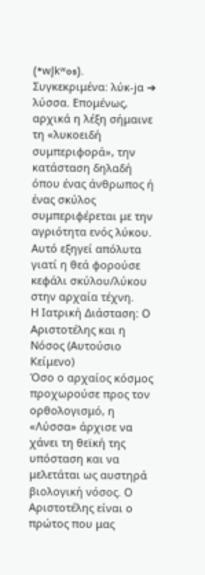(*wl̥kʷos). Συγκεκριμένα: λύκ-jα ➔ λύσσα. Επομένως, αρχικά η λέξη σήμαινε τη «λυκοειδή συμπεριφορά», την κατάσταση δηλαδή όπου ένας άνθρωπος ή ένας σκύλος συμπεριφέρεται με την αγριότητα ενός λύκου. Αυτό εξηγεί απόλυτα γιατί η θεά φορούσε κεφάλι σκύλου/λύκου στην αρχαία τέχνη.
Η Ιατρική Διάσταση: Ο Αριστοτέλης και η Νόσος (Αυτούσιο Κείμενο)
Όσο ο αρχαίος κόσμος προχωρούσε προς τον ορθολογισμό, η «Λύσσα» άρχισε να χάνει τη θεϊκή της υπόσταση και να μελετάται ως αυστηρά βιολογική νόσος. Ο Αριστοτέλης είναι ο πρώτος που μας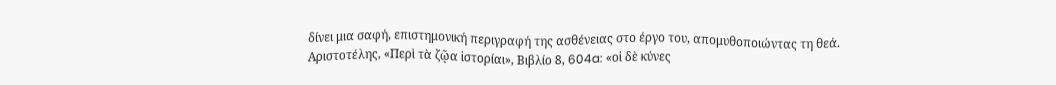δίνει μια σαφή, επιστημονική περιγραφή της ασθένειας στο έργο του, απομυθοποιώντας τη θεά.
Αριστοτέλης, «Περὶ τὰ ζῷα ἱστορίαι», Βιβλίο 8, 604a: «οἱ δὲ κύνες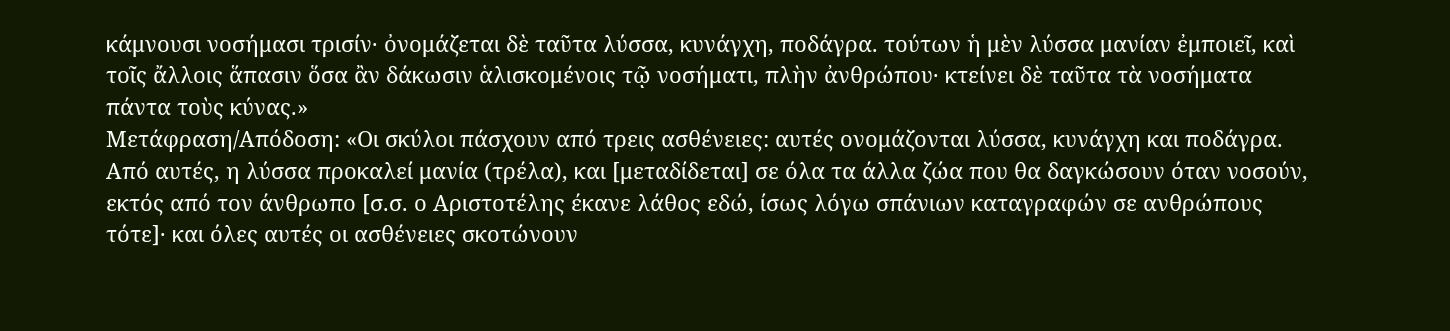κάμνουσι νοσήμασι τρισίν· ὀνομάζεται δὲ ταῦτα λύσσα, κυνάγχη, ποδάγρα. τούτων ἡ μὲν λύσσα μανίαν ἐμποιεῖ, καὶ τοῖς ἄλλοις ἅπασιν ὅσα ἂν δάκωσιν ἁλισκομένοις τῷ νοσήματι, πλὴν ἀνθρώπου· κτείνει δὲ ταῦτα τὰ νοσήματα πάντα τοὺς κύνας.»
Μετάφραση/Απόδοση: «Οι σκύλοι πάσχουν από τρεις ασθένειες: αυτές ονομάζονται λύσσα, κυνάγχη και ποδάγρα. Από αυτές, η λύσσα προκαλεί μανία (τρέλα), και [μεταδίδεται] σε όλα τα άλλα ζώα που θα δαγκώσουν όταν νοσούν, εκτός από τον άνθρωπο [σ.σ. ο Αριστοτέλης έκανε λάθος εδώ, ίσως λόγω σπάνιων καταγραφών σε ανθρώπους τότε]· και όλες αυτές οι ασθένειες σκοτώνουν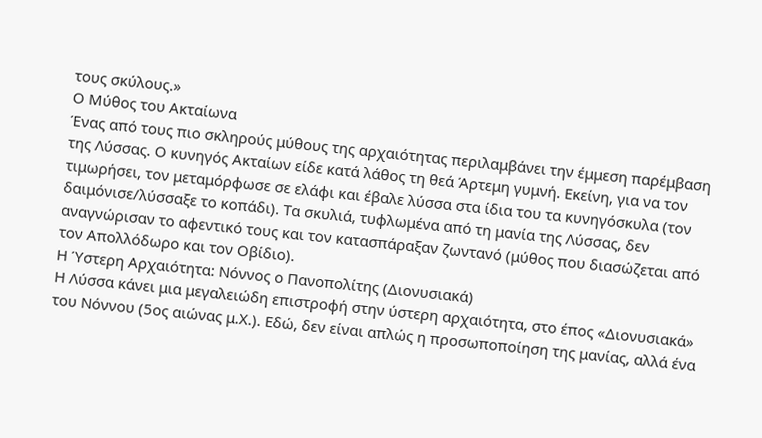τους σκύλους.»
Ο Μύθος του Ακταίωνα
Ένας από τους πιο σκληρούς μύθους της αρχαιότητας περιλαμβάνει την έμμεση παρέμβαση της Λύσσας. Ο κυνηγός Ακταίων είδε κατά λάθος τη θεά Άρτεμη γυμνή. Εκείνη, για να τον τιμωρήσει, τον μεταμόρφωσε σε ελάφι και έβαλε λύσσα στα ίδια του τα κυνηγόσκυλα (τον δαιμόνισε/λύσσαξε το κοπάδι). Τα σκυλιά, τυφλωμένα από τη μανία της Λύσσας, δεν αναγνώρισαν το αφεντικό τους και τον κατασπάραξαν ζωντανό (μύθος που διασώζεται από τον Απολλόδωρο και τον Οβίδιο).
Η Ύστερη Αρχαιότητα: Νόννος ο Πανοπολίτης (Διονυσιακά)
Η Λύσσα κάνει μια μεγαλειώδη επιστροφή στην ύστερη αρχαιότητα, στο έπος «Διονυσιακά» του Νόννου (5ος αιώνας μ.Χ.). Εδώ, δεν είναι απλώς η προσωποποίηση της μανίας, αλλά ένα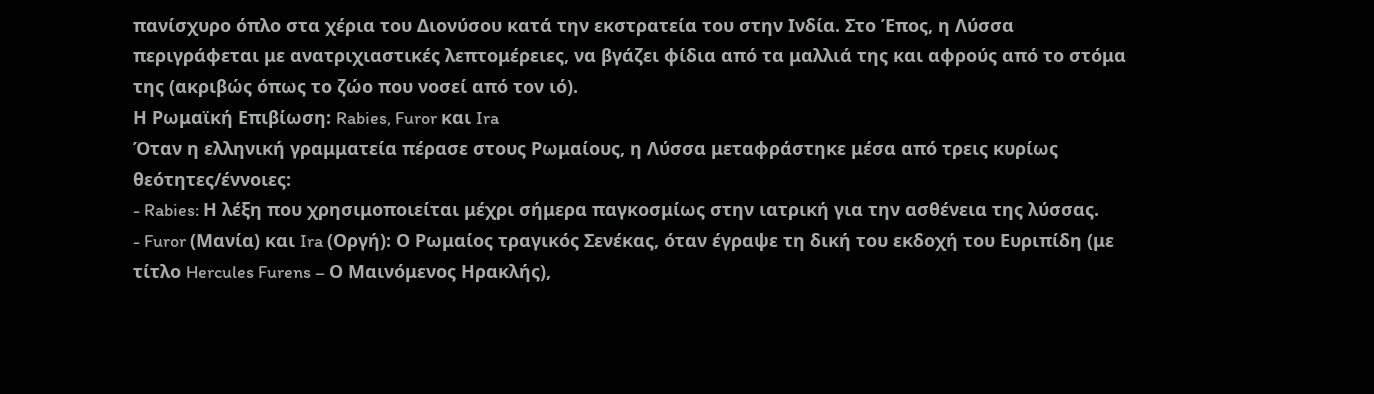πανίσχυρο όπλο στα χέρια του Διονύσου κατά την εκστρατεία του στην Ινδία. Στο Έπος, η Λύσσα περιγράφεται με ανατριχιαστικές λεπτομέρειες, να βγάζει φίδια από τα μαλλιά της και αφρούς από το στόμα της (ακριβώς όπως το ζώο που νοσεί από τον ιό).
Η Ρωμαϊκή Επιβίωση: Rabies, Furor και Ira
Όταν η ελληνική γραμματεία πέρασε στους Ρωμαίους, η Λύσσα μεταφράστηκε μέσα από τρεις κυρίως θεότητες/έννοιες:
- Rabies: Η λέξη που χρησιμοποιείται μέχρι σήμερα παγκοσμίως στην ιατρική για την ασθένεια της λύσσας.
- Furor (Μανία) και Ira (Οργή): Ο Ρωμαίος τραγικός Σενέκας, όταν έγραψε τη δική του εκδοχή του Ευριπίδη (με τίτλο Hercules Furens – Ο Μαινόμενος Ηρακλής),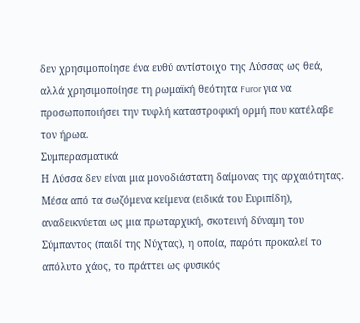δεν χρησιμοποίησε ένα ευθύ αντίστοιχο της Λύσσας ως θεά, αλλά χρησιμοποίησε τη ρωμαϊκή θεότητα Furor για να προσωποποιήσει την τυφλή καταστροφική ορμή που κατέλαβε τον ήρωα.
Συμπερασματικά
Η Λύσσα δεν είναι μια μονοδιάστατη δαίμονας της αρχαιότητας. Μέσα από τα σωζόμενα κείμενα (ειδικά του Ευριπίδη), αναδεικνύεται ως μια πρωταρχική, σκοτεινή δύναμη του Σύμπαντος (παιδί της Νύχτας), η οποία, παρότι προκαλεί το απόλυτο χάος, το πράττει ως φυσικός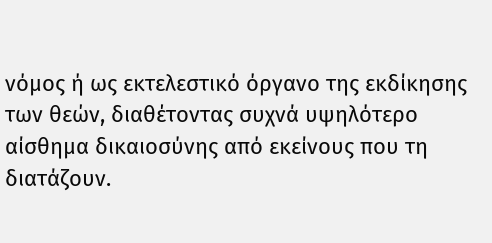νόμος ή ως εκτελεστικό όργανο της εκδίκησης των θεών, διαθέτοντας συχνά υψηλότερο αίσθημα δικαιοσύνης από εκείνους που τη διατάζουν.